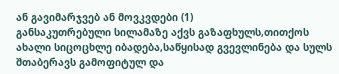ან გავიმარჯვებ ან მოვკვდები (1)
განსაკუთრებული სილამაზე აქვს გაზაფხულს,თითქოს ახალი სიცოცხლე იბადება,საწყისად გვევლინება და სულს შთაბერავს გამოფიტულ და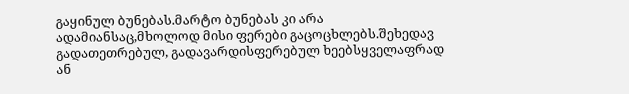გაყინულ ბუნებას.მარტო ბუნებას კი არა ადამიანსაც,მხოლოდ მისი ფერები გაცოცხლებს.შეხედავ გადათეთრებულ, გადავარდისფერებულ ხეებსყველაფრად ან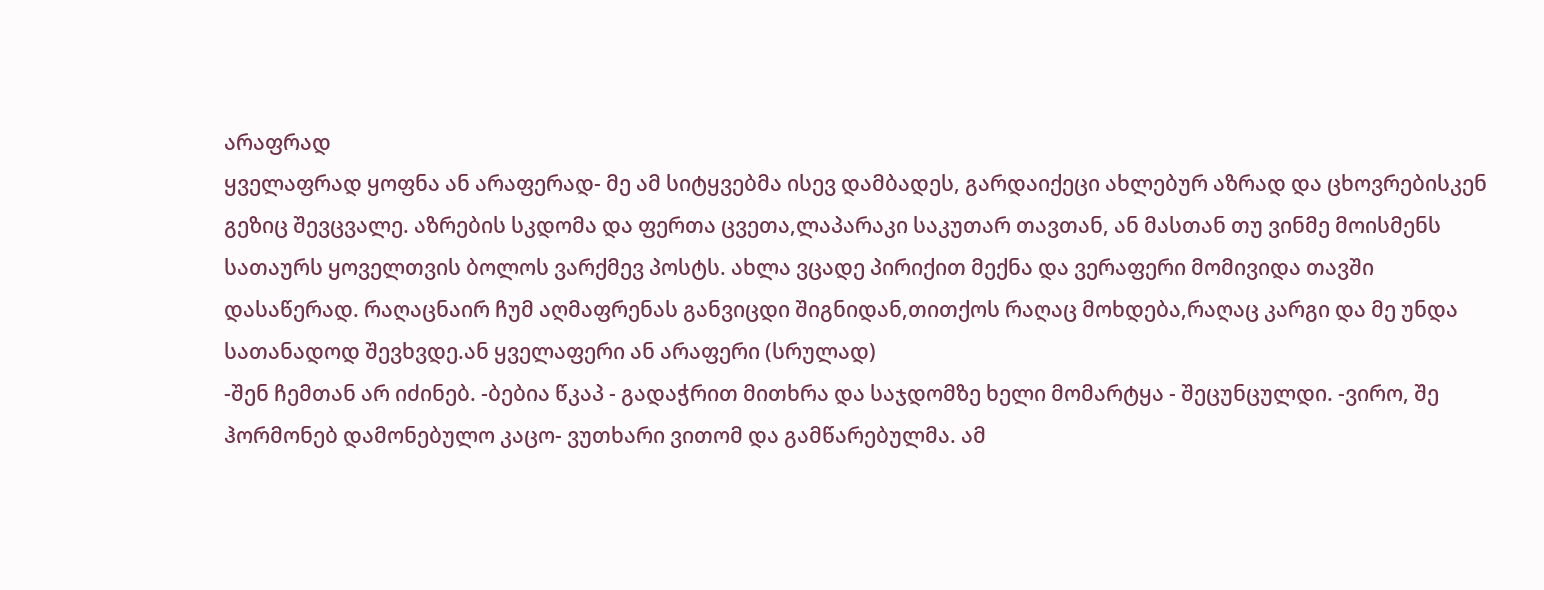არაფრად
ყველაფრად ყოფნა ან არაფერად- მე ამ სიტყვებმა ისევ დამბადეს, გარდაიქეცი ახლებურ აზრად და ცხოვრებისკენ გეზიც შევცვალე. აზრების სკდომა და ფერთა ცვეთა,ლაპარაკი საკუთარ თავთან, ან მასთან თუ ვინმე მოისმენს
სათაურს ყოველთვის ბოლოს ვარქმევ პოსტს. ახლა ვცადე პირიქით მექნა და ვერაფერი მომივიდა თავში დასაწერად. რაღაცნაირ ჩუმ აღმაფრენას განვიცდი შიგნიდან,თითქოს რაღაც მოხდება,რაღაც კარგი და მე უნდა სათანადოდ შევხვდე.ან ყველაფერი ან არაფერი (სრულად)
-შენ ჩემთან არ იძინებ. -ბებია წკაპ - გადაჭრით მითხრა და საჯდომზე ხელი მომარტყა - შეცუნცულდი. -ვირო, შე ჰორმონებ დამონებულო კაცო- ვუთხარი ვითომ და გამწარებულმა. ამ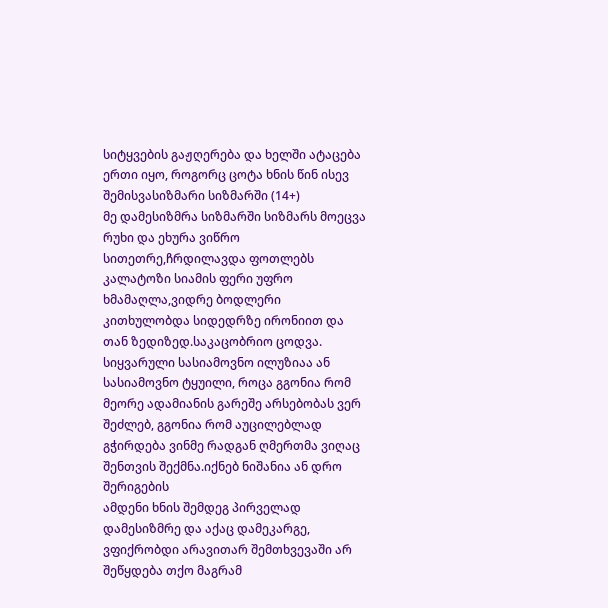სიტყვების გაჟღერება და ხელში ატაცება ერთი იყო, როგორც ცოტა ხნის წინ ისევ შემისვასიზმარი სიზმარში (14+)
მე დამესიზმრა სიზმარში სიზმარს მოეცვა რუხი და ეხურა ვიწრო სითეთრე,ჩრდილავდა ფოთლებს კალატოზი სიამის ფერი უფრო ხმამაღლა,ვიდრე ბოდლერი კითხულობდა სიდედრზე ირონიით და თან ზედიზედ.საკაცობრიო ცოდვა.
სიყვარული სასიამოვნო ილუზიაა ან სასიამოვნო ტყუილი, როცა გგონია რომ მეორე ადამიანის გარეშე არსებობას ვერ შეძლებ, გგონია რომ აუცილებლად გჭირდება ვინმე რადგან ღმერთმა ვიღაც შენთვის შექმნა.იქნებ ნიშანია ან დრო შერიგების
ამდენი ხნის შემდეგ პირველად დამესიზმრე და აქაც დამეკარგე, ვფიქრობდი არავითარ შემთხვევაში არ შეწყდება თქო მაგრამ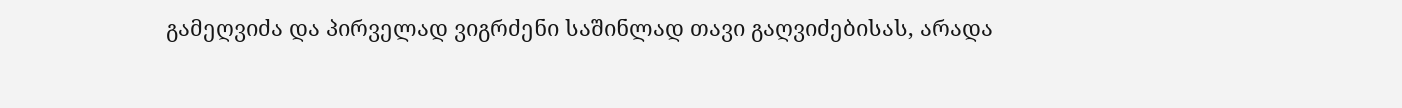გამეღვიძა და პირველად ვიგრძენი საშინლად თავი გაღვიძებისას, არადა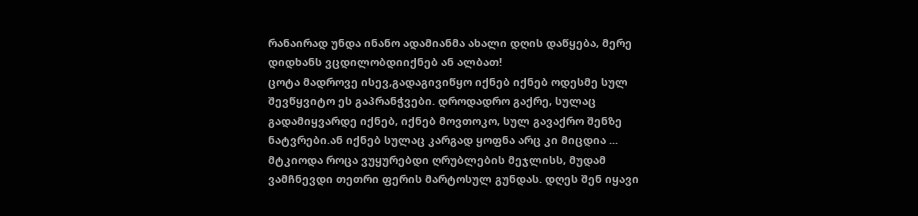რანაირად უნდა ინანო ადამიანმა ახალი დღის დაწყება, მერე დიდხანს ვცდილობდიიქნებ ან ალბათ!
ცოტა მადროვე ისევ,გადაგივიწყო იქნებ იქნებ ოდესმე სულ შევწყვიტო ეს გაპრანჭვები. დროდადრო გაქრე, სულაც გადამიყვარდე იქნებ, იქნებ მოვთოკო, სულ გავაქრო შენზე ნატვრები.ან იქნებ სულაც კარგად ყოფნა არც კი მიცდია ...
მტკიოდა როცა ვუყურებდი ღრუბლების მეჯლისს, მუდამ ვამჩნევდი თეთრი ფერის მარტოსულ გუნდას. დღეს შენ იყავი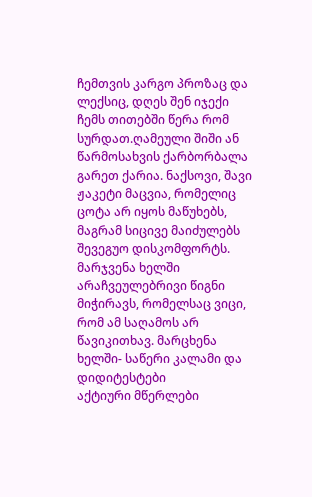ჩემთვის კარგო პროზაც და ლექსიც, დღეს შენ იჯექი ჩემს თითებში წერა რომ სურდათ.ღამეული შიში ან წარმოსახვის ქარბორბალა
გარეთ ქარია. ნაქსოვი, შავი ჟაკეტი მაცვია, რომელიც ცოტა არ იყოს მაწუხებს, მაგრამ სიცივე მაიძულებს შევეგუო დისკომფორტს. მარჯვენა ხელში არაჩვეულებრივი წიგნი მიჭირავს, რომელსაც ვიცი, რომ ამ საღამოს არ წავიკითხავ. მარცხენა ხელში- საწერი კალამი და დიდიტესტები
აქტიური მწერლები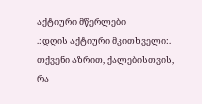აქტიური მწერლები
.:დღის აქტიური მკითხველი:.
თქვენი აზრით, ქალებისთვის, რა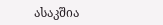ასაკშია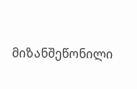მიზანშეწონილი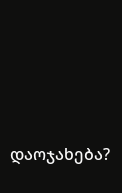დაოჯახება?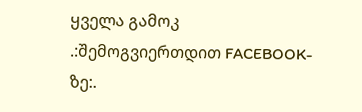ყველა გამოკ
.:შემოგვიერთდით FACEBOOK-ზე:.